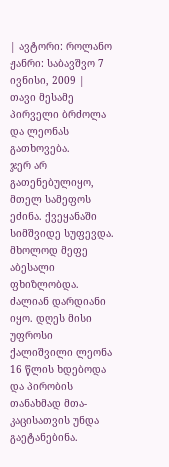| ავტორი: როლანო ჟანრი: საბავშვო 7 ივნისი, 2009 |
თავი მესამე
პირველი ბრძოლა და ლეონას გათხოვება.
ჯერ არ გათენებულიყო, მთელ სამეფოს ეძინა. ქვეყანაში სიმშვიდე სუფევდა. მხოლოდ მეფე აბესალი ფხიზლობდა. ძალიან დარდიანი იყო. დღეს მისი უფროსი ქალიშვილი ლეონა 16 წლის ხდებოდა და პირობის თანახმად მთა-კაცისათვის უნდა გაეტანებინა.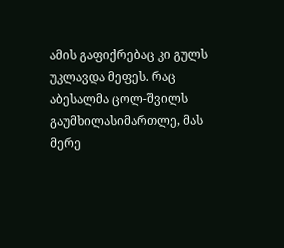ამის გაფიქრებაც კი გულს უკლავდა მეფეს. რაც აბესალმა ცოლ-შვილს გაუმხილასიმართლე, მას მერე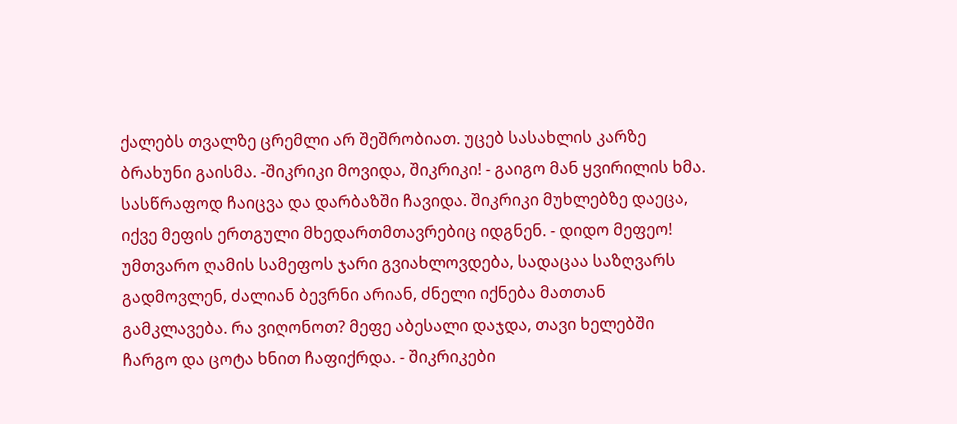ქალებს თვალზე ცრემლი არ შეშრობიათ. უცებ სასახლის კარზე ბრახუნი გაისმა. -შიკრიკი მოვიდა, შიკრიკი! - გაიგო მან ყვირილის ხმა. სასწრაფოდ ჩაიცვა და დარბაზში ჩავიდა. შიკრიკი მუხლებზე დაეცა, იქვე მეფის ერთგული მხედართმთავრებიც იდგნენ. - დიდო მეფეო! უმთვარო ღამის სამეფოს ჯარი გვიახლოვდება, სადაცაა საზღვარს გადმოვლენ, ძალიან ბევრნი არიან, ძნელი იქნება მათთან გამკლავება. რა ვიღონოთ? მეფე აბესალი დაჯდა, თავი ხელებში ჩარგო და ცოტა ხნით ჩაფიქრდა. - შიკრიკები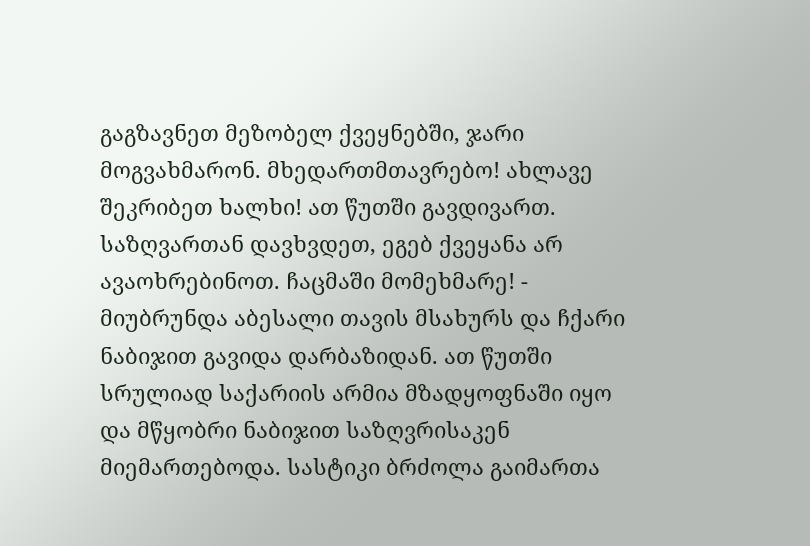გაგზავნეთ მეზობელ ქვეყნებში, ჯარი მოგვახმარონ. მხედართმთავრებო! ახლავე შეკრიბეთ ხალხი! ათ წუთში გავდივართ. საზღვართან დავხვდეთ, ეგებ ქვეყანა არ ავაოხრებინოთ. ჩაცმაში მომეხმარე! - მიუბრუნდა აბესალი თავის მსახურს და ჩქარი ნაბიჯით გავიდა დარბაზიდან. ათ წუთში სრულიად საქარიის არმია მზადყოფნაში იყო და მწყობრი ნაბიჯით საზღვრისაკენ მიემართებოდა. სასტიკი ბრძოლა გაიმართა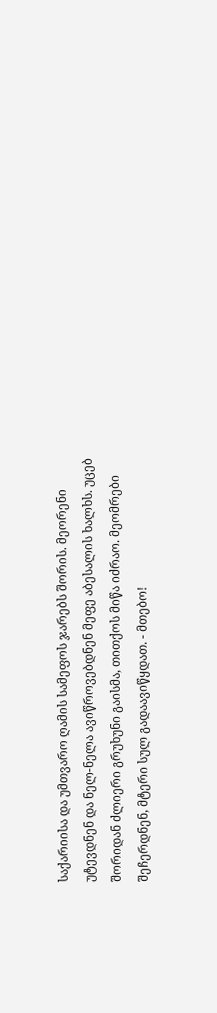საქარიისა და უმთვარო ღამის სამეფოს ჯარებს შორის. მეორენი უტევდნენ და ნელ-ნელა ავიწროვებდნენ მეფე აბესალის ხალხს. უცებ შორიდან ძლიერი გრუხუნი გაისმა, თითქოს მიწა იძრაო. მეომრები შეჩერდნენ, მტერი სულ გადაავიწყდათ. - მთებო!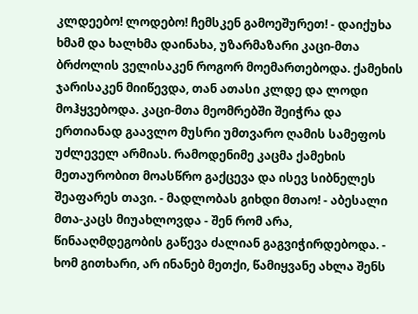კლდეებო! ლოდებო! ჩემსკენ გამოეშურეთ! - დაიქუხა ხმამ და ხალხმა დაინახა, უზარმაზარი კაცი-მთა ბრძოლის ველისაკენ როგორ მოემართებოდა. ქამეხის ჯარისაკენ მიიწევდა, თან ათასი კლდე და ლოდი მოჰყვებოდა. კაცი-მთა მეომრებში შეიჭრა და ერთიანად გაავლო მუსრი უმთვარო ღამის სამეფოს უძლეველ არმიას. რამოდენიმე კაცმა ქამეხის მეთაურობით მოასწრო გაქცევა და ისევ სიბნელეს შეაფარეს თავი. - მადლობას გიხდი მთაო! - აბესალი მთა-კაცს მიუახლოვდა - შენ რომ არა, წინააღმდეგობის გაწევა ძალიან გაგვიჭირდებოდა. - ხომ გითხარი, არ ინანებ მეთქი, წამიყვანე ახლა შენს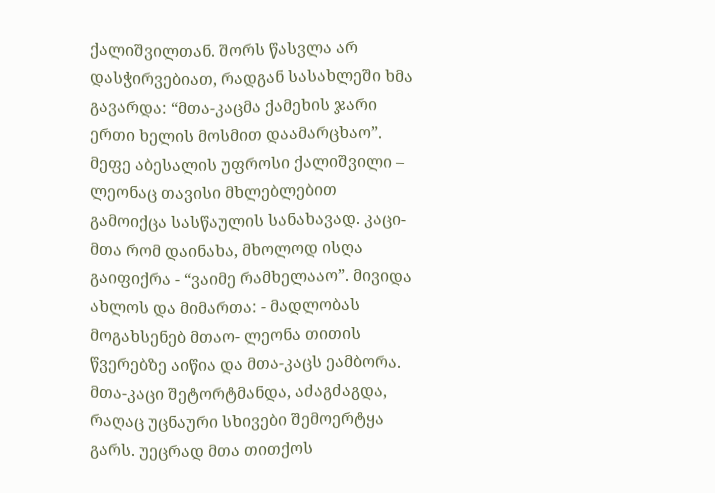ქალიშვილთან. შორს წასვლა არ დასჭირვებიათ, რადგან სასახლეში ხმა გავარდა: “მთა-კაცმა ქამეხის ჯარი ერთი ხელის მოსმით დაამარცხაო”. მეფე აბესალის უფროსი ქალიშვილი – ლეონაც თავისი მხლებლებით გამოიქცა სასწაულის სანახავად. კაცი-მთა რომ დაინახა, მხოლოდ ისღა გაიფიქრა - “ვაიმე რამხელააო”. მივიდა ახლოს და მიმართა: - მადლობას მოგახსენებ მთაო- ლეონა თითის წვერებზე აიწია და მთა-კაცს ეამბორა. მთა-კაცი შეტორტმანდა, აძაგძაგდა, რაღაც უცნაური სხივები შემოერტყა გარს. უეცრად მთა თითქოს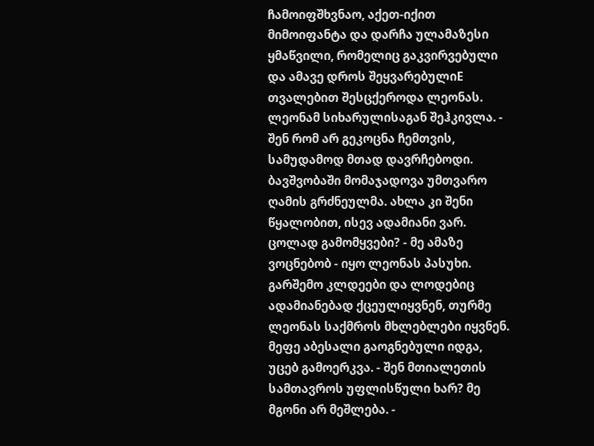ჩამოიფშხვნაო, აქეთ-იქით მიმოიფანტა და დარჩა ულამაზესი ყმაწვილი, რომელიც გაკვირვებული და ამავე დროს შეყვარებულიE თვალებით შესცქეროდა ლეონას. ლეონამ სიხარულისაგან შეჰკივლა. - შენ რომ არ გეკოცნა ჩემთვის, სამუდამოდ მთად დავრჩებოდი. ბავშვობაში მომაჯადოვა უმთვარო ღამის გრძნეულმა. ახლა კი შენი წყალობით, ისევ ადამიანი ვარ. ცოლად გამომყვები? - მე ამაზე ვოცნებობ - იყო ლეონას პასუხი. გარშემო კლდეები და ლოდებიც ადამიანებად ქცეულიყვნენ, თურმე ლეონას საქმროს მხლებლები იყვნენ. მეფე აბესალი გაოგნებული იდგა, უცებ გამოერკვა. - შენ მთიალეთის სამთავროს უფლისწული ხარ? მე მგონი არ მეშლება. -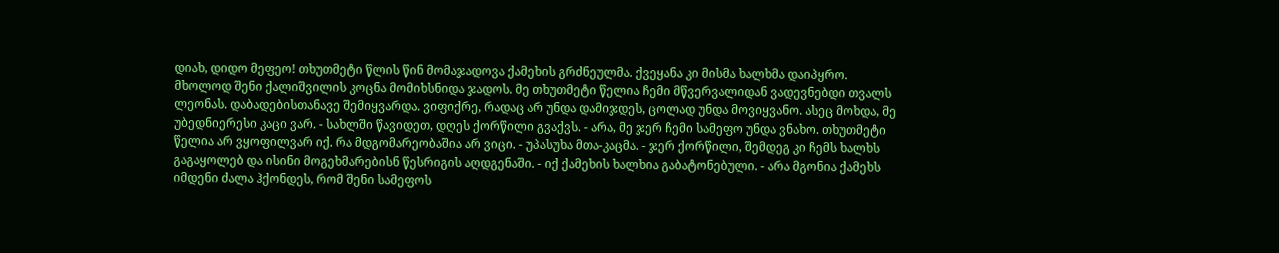დიახ, დიდო მეფეო! თხუთმეტი წლის წინ მომაჯადოვა ქამეხის გრძნეულმა. ქვეყანა კი მისმა ხალხმა დაიპყრო. მხოლოდ შენი ქალიშვილის კოცნა მომიხსნიდა ჯადოს. მე თხუთმეტი წელია ჩემი მწვერვალიდან ვადევნებდი თვალს ლეონას. დაბადებისთანავე შემიყვარდა. ვიფიქრე, რადაც არ უნდა დამიჯდეს, ცოლად უნდა მოვიყვანო. ასეც მოხდა, მე უბედნიერესი კაცი ვარ. - სახლში წავიდეთ, დღეს ქორწილი გვაქვს. - არა, მე ჯერ ჩემი სამეფო უნდა ვნახო. თხუთმეტი წელია არ ვყოფილვარ იქ. რა მდგომარეობაშია არ ვიცი. - უპასუხა მთა-კაცმა. - ჯერ ქორწილი, შემდეგ კი ჩემს ხალხს გაგაყოლებ და ისინი მოგეხმარებისნ წესრიგის აღდგენაში. - იქ ქამეხის ხალხია გაბატონებული. - არა მგონია ქამეხს იმდენი ძალა ჰქონდეს, რომ შენი სამეფოს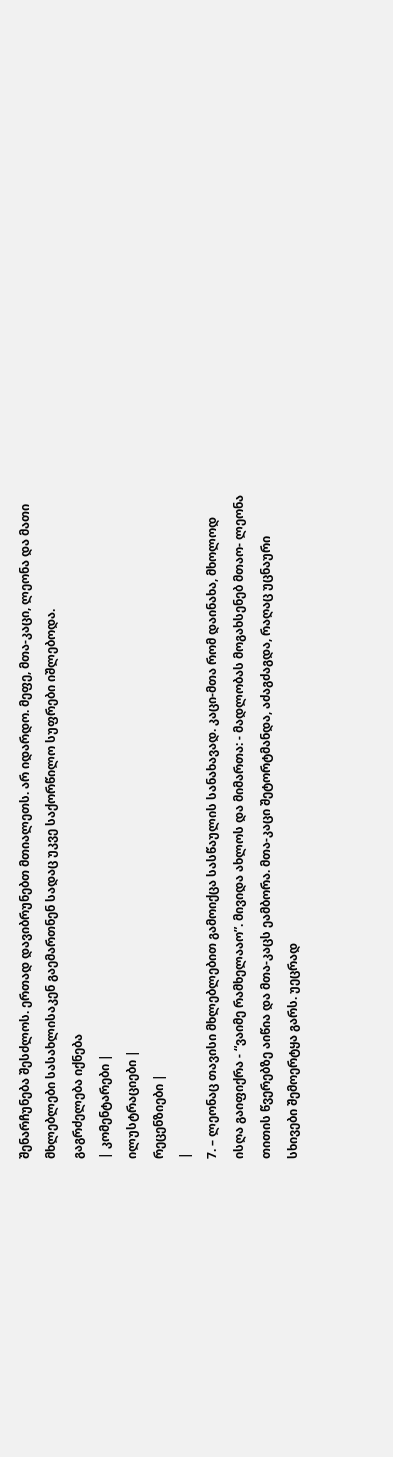შენარჩუნება შესძლოს. ერთად დავიბრუნებთ მთიალეთს. არ იდარდო. მეფე, მთა-კაცი, ლეონა და მათი მხლებლები სასახლისაკენ გაემართნენ სადაც უკვე საქორწილო სუფრები იშლებოდა.
გაგრძელება იქნება
| კომენტარები |
ილუსტრაციები |
რეცენზიები |
|
7. – ლეონაც თავისი მხლებლებით გამოიქცა სასწაულის სანახავად. კაცი-მთა რომ დაინახა, მხოლოდ ისღა გაიფიქრა - “ვაიმე რამხელააო”. მივიდა ახლოს და მიმართა: - მადლობას მოგახსენებ მთაო- ლეონა თითის წვერებზე აიწია და მთა-კაცს ეამბორა. მთა-კაცი შეტორტმანდა, აძაგძაგდა, რაღაც უცნაური სხივები შემოერტყა გარს. უეცრად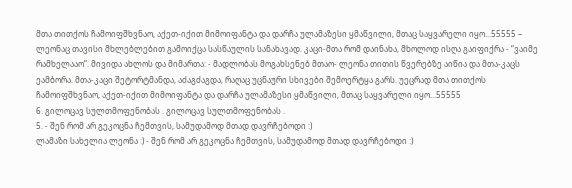მთა თითქოს ჩამოიფშხვნაო, აქეთ-იქით მიმოიფანტა და დარჩა ულამაზესი ყმაწვილი, მთაც საყვარელი იყო...55555 – ლეონაც თავისი მხლებლებით გამოიქცა სასწაულის სანახავად. კაცი-მთა რომ დაინახა, მხოლოდ ისღა გაიფიქრა - “ვაიმე რამხელააო”. მივიდა ახლოს და მიმართა: - მადლობას მოგახსენებ მთაო- ლეონა თითის წვერებზე აიწია და მთა-კაცს ეამბორა. მთა-კაცი შეტორტმანდა, აძაგძაგდა, რაღაც უცნაური სხივები შემოერტყა გარს. უეცრად მთა თითქოს ჩამოიფშხვნაო, აქეთ-იქით მიმოიფანტა და დარჩა ულამაზესი ყმაწვილი, მთაც საყვარელი იყო...55555
6. გილოცავ სულთმოფენობას . გილოცავ სულთმოფენობას .
5. - შენ რომ არ გეკოცნა ჩემთვის, სამუდამოდ მთად დავრჩებოდი :)
ლამაზი სახელია ლეონა :) - შენ რომ არ გეკოცნა ჩემთვის, სამუდამოდ მთად დავრჩებოდი :)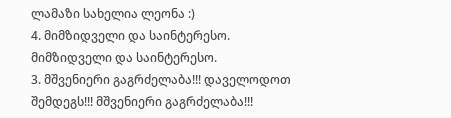ლამაზი სახელია ლეონა :)
4. მიმზიდველი და საინტერესო. მიმზიდველი და საინტერესო.
3. მშვენიერი გაგრძელაბა!!! დაველოდოთ შემდეგს!!! მშვენიერი გაგრძელაბა!!!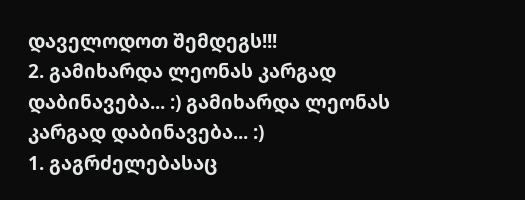დაველოდოთ შემდეგს!!!
2. გამიხარდა ლეონას კარგად დაბინავება... :) გამიხარდა ლეონას კარგად დაბინავება... :)
1. გაგრძელებასაც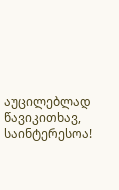აუცილებლად წავიკითხავ, საინტერესოა!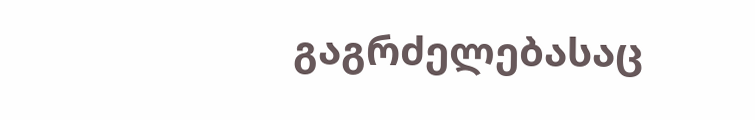გაგრძელებასაც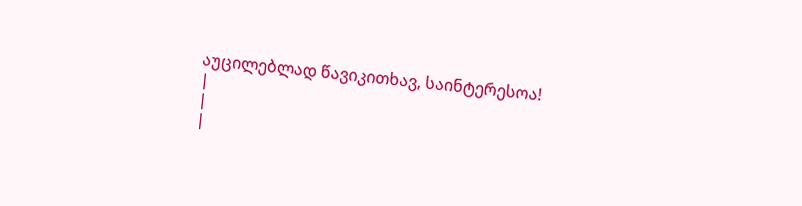აუცილებლად წავიკითხავ, საინტერესოა!
|
|
|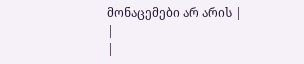მონაცემები არ არის |
|
|